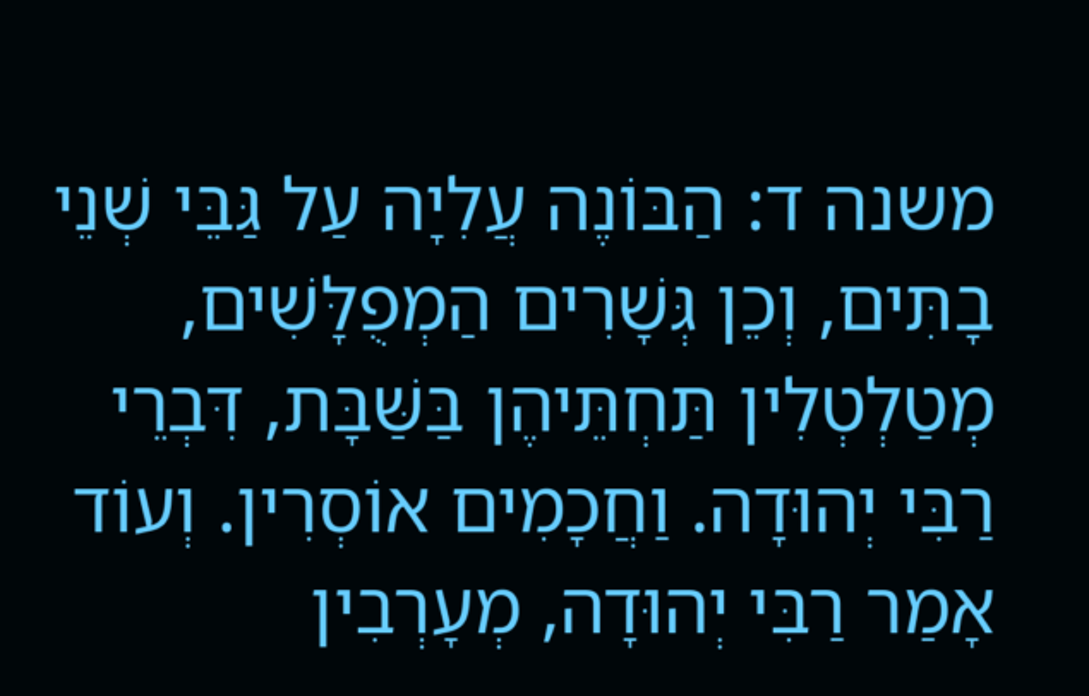משנה ד: הַבּוֹנֶה עֲלִיָה עַל גַּבֵּי שְׁנֵי בָתִּים, וְכֵן גְּשָׁרִים הַמְפֻלָּשִׁים, מְטַלְטְלִין תַּחְתֵּיהֶן בַּשַּׁבָּת, דִּבְרֵי רַבִּי יְהוּדָה. וַחֲכָמִים אוֹסְרִין. וְעוֹד אָמַר רַבִּי יְהוּדָה, מְעָרְבִין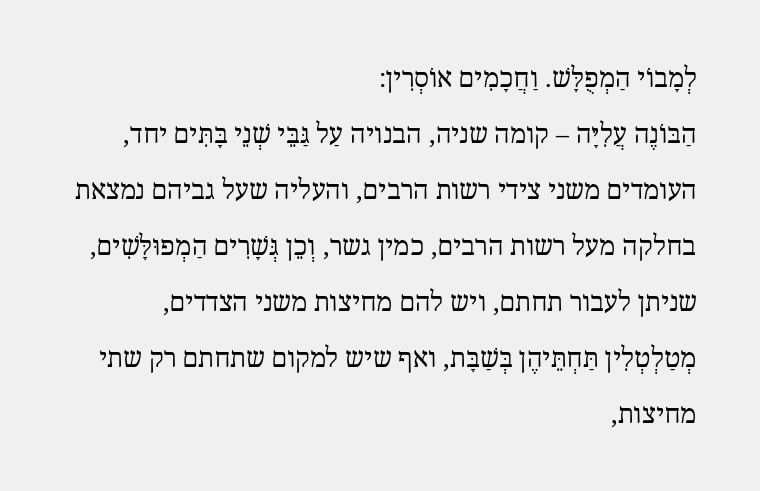לְמָבוֹי הַמְפֻלָּשׁ. וַחֲכָמִים אוֹסְרִין:
הַבּוֹנֶה עֲלִיָּה – קומה שניה, הבנויה עַל גַּבֵּי שְׁנֵי בָּתִּים יחד, העומדים משני צידי רשות הרבים, והעליה שעל גביהם נמצאת בחלקה מעל רשות הרבים, כמין גשר, וְכֵן גְּשָׁרִים הַמְפוּלָּשִׁים, שניתן לעבור תחתם, ויש להם מחיצות משני הצדדים, מְטַלְטְלִין תַּחְתֵּיהֶן בְּשַׁבָּת, ואף שיש למקום שתחתם רק שתי מחיצות,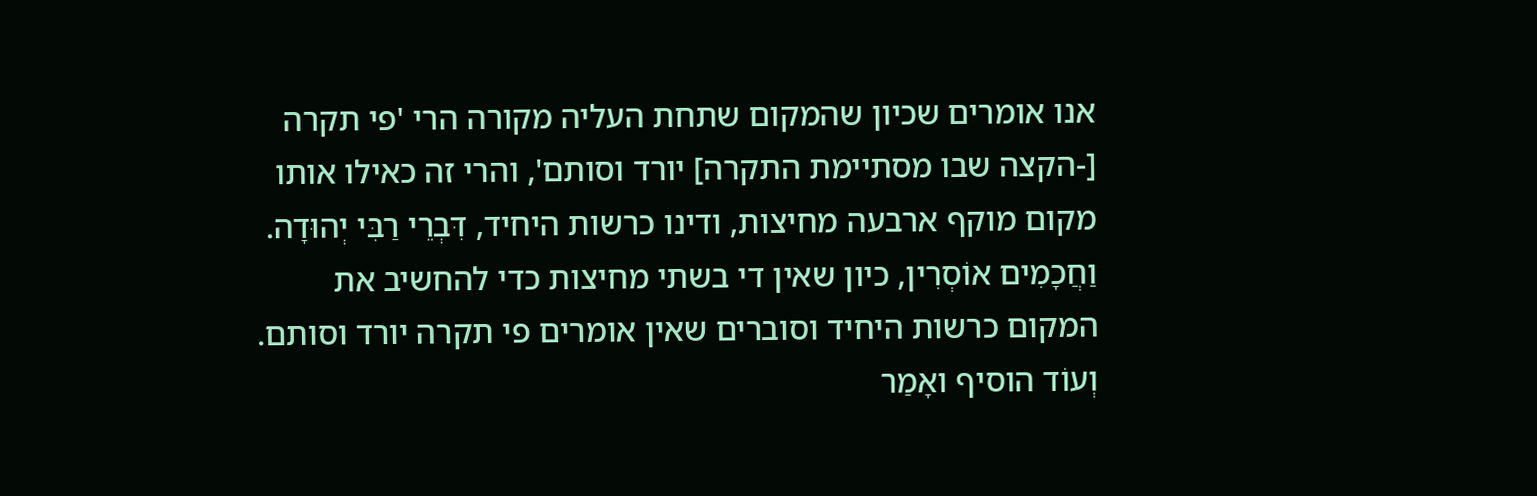אנו אומרים שכיון שהמקום שתחת העליה מקורה הרי 'פי תקרה [-הקצה שבו מסתיימת התקרה] יורד וסותם', והרי זה כאילו אותו מקום מוקף ארבעה מחיצות, ודינו כרשות היחיד, דִּבְרֵי רַבִּי יְהוּדָה. וַחֲכָמִים אוֹסְרִין, כיון שאין די בשתי מחיצות כדי להחשיב את המקום כרשות היחיד וסוברים שאין אומרים פי תקרה יורד וסותם.
וְעוֹד הוסיף ואָמַר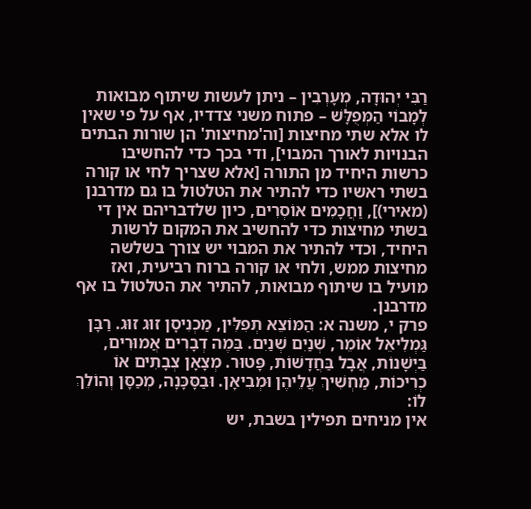רַבִּי יְהוּדָה, מְעָרְבִין – ניתן לעשות שיתוף מבואות לְמָבוֹי הַמְּפֻלָּשׁ – פתוח משני צדדיו, אף על פי שאין לו אלא שתי מחיצות [וה'מחיצות' הן שורות הבתים הבנויות לאורך המבוי], ודי בכך כדי להחשיבו כרשות היחיד מן התורה [אלא שצריך לחי או קורה בשתי ראשיו כדי להתיר את הטלטול בו גם מדרבנן (מאירי)], וַחֲכָמִים אוֹסְרִים, כיון שלדבריהם אין די בשתי מחיצות כדי להחשיב את המקום לרשות היחיד, וכדי להתיר את המבוי יש צורך בשלשה מחיצות ממש, ולחי או קורה ברוח רביעית, ואז מועיל בו שיתוף מבואות, להתיר את הטלטול בו אף מדרבנן.
פרק י, משנה א: הַמּוֹצֵא תְפִלִּין, מַכְנִיסָן זוּג זוּג. רַבָּן גַּמְלִיאֵל אוֹמֵר, שְׁנַיִם שְׁנַיִם. בַּמֶה דְבָרִים אֲמוּרִים, בַּיְשָׁנוֹת, אֲבָל בַּחֲדָשׁוֹת, פָּטוּר. מְצָאָן צְבָתִים אוֹ כְרִיכוֹת, מַחְשִׁיךְ עֲלֵיהֶן וּמְבִיאָן. וּבַסָּכָּנָה, מְכַסָּן וְהוֹלֵךְ לוֹ:
אין מניחים תפילין בשבת, יש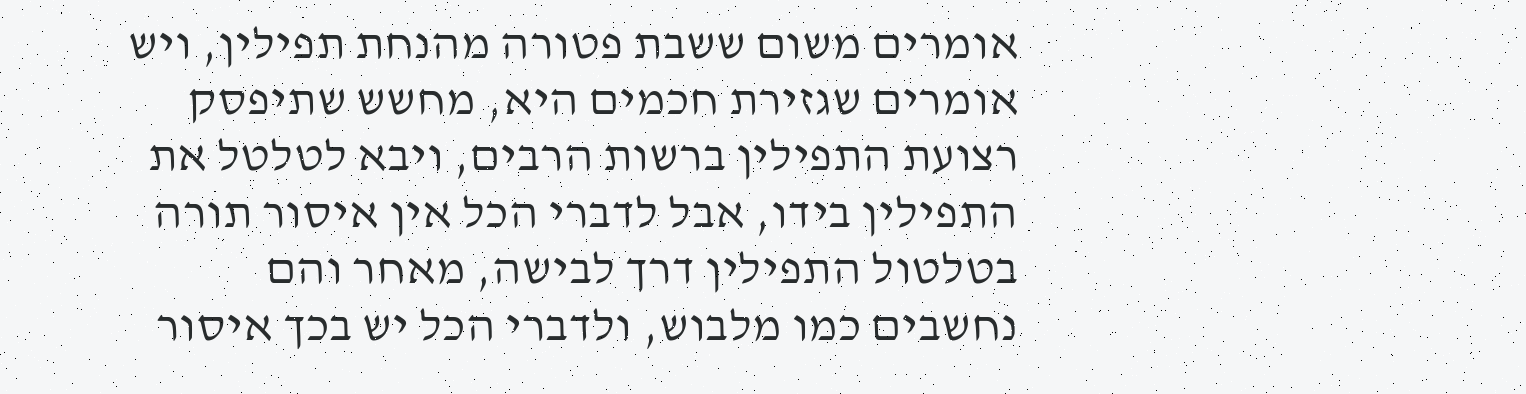אומרים משום ששבת פטורה מהנחת תפילין, ויש אומרים שגזירת חכמים היא, מחשש שתיפסק רצועת התפילין ברשות הרבים, ויבא לטלטל את התפילין בידו, אבל לדברי הכל אין איסור תורה בטלטול התפילין דרך לבישה, מאחר והם נחשבים כמו מלבוש, ולדברי הכל יש בכך איסור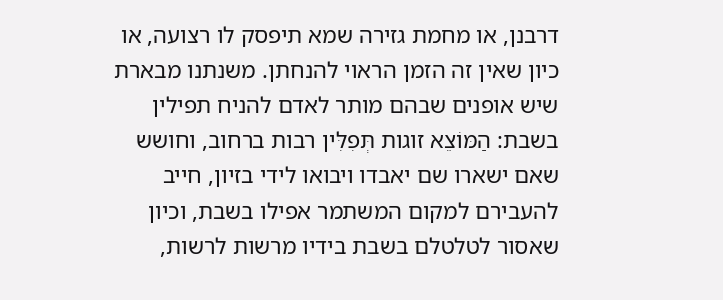דרבנן, או מחמת גזירה שמא תיפסק לו רצועה, או כיון שאין זה הזמן הראוי להנחתן. משנתנו מבארת שיש אופנים שבהם מותר לאדם להניח תפילין בשבת: הַמּוֹצֵא זוגות תְּפִלִּין רבות ברחוב, וחושש שאם ישארו שם יאבדו ויבואו לידי בזיון, חייב להעבירם למקום המשתמר אפילו בשבת, וכיון שאסור לטלטלם בשבת בידיו מרשות לרשות,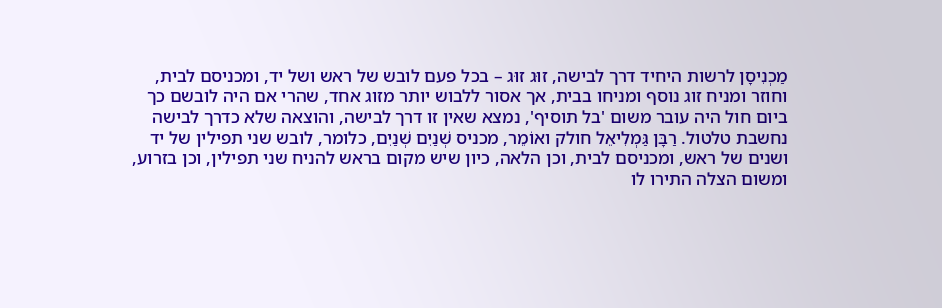מַכְנִיסָן לרשות היחיד דרך לבישה, זוּג זוּג – בכל פעם לובש של ראש ושל יד, ומכניסם לבית, וחוזר ומניח זוג נוסף ומניחו בבית, אך אסור ללבוש יותר מזוג אחד, שהרי אם היה לובשם כך ביום חול היה עובר משום 'בל תוסיף', נמצא שאין זו דרך לבישה, והוצאה שלא כדרך לבישה נחשבת טלטול. רַבָּן גַּמְלִיאֵל חולק ואוֹמֵר, מכניס שְׁנַיִם שְׁנַיִם, כלומר, לובש שני תפילין של יד ושנים של ראש, ומכניסם לבית, וכן הלאה, כיון שיש מקום בראש להניח שני תפילין, וכן בזרוע, ומשום הצלה התירו לו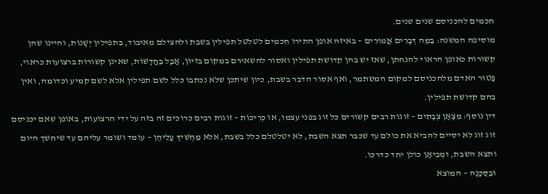חכמים להכניסם שנים שנים.
מוסיפה המשנה: בַּמֶּה דְּבָרִים אֲמוּרִים – באיזה אופן התירו חכמים לטלטל תפילין בשבת ולהצילם מאיבוד, בִּתפילין יְשָׁנוֹת, והיינו שהן קשורות כאופן הראוי להנחתן, שאז יש בהן קדושת תפילין ואסור להשאירם במקום בזיון, אֲבָל בַּחֲדָשׁוֹת, שאינן קשורות ברצועות כראוי, פָּטוּר האדם מלהכניסם למקום המשתמר, ואף אסור הדבר בשבת, כיון שיתכן שלא נכתבו כלל לשם תפילין אלא לשם קמיע וכדומה, ואין בהם קדושת תפילין.
דין נוסף: מְצָאָן צְבָתִים – זוגות רבים קשורים כל זוג בפני עצמו, אוֹ כְּרִיכוֹת – זוגות רבים כרוכים זה בזה על ידי הרצועות, באופן שאם יכניסם זוג זוג לא יסיים להביא את כולם עד שכבר תצא השבת, לא יטלטלם כלל בשבת, אלא מַחְשִׁיךְ עֲלֵיהֶן – עומד ושומר עליהם עד שיחשך היום ותצא השבת, וּמְבִיאָן כולן יחד כדרכו.
וּבַסַּכָּנָה – המוצא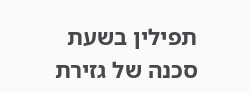תפילין בשעת סכנה של גזירת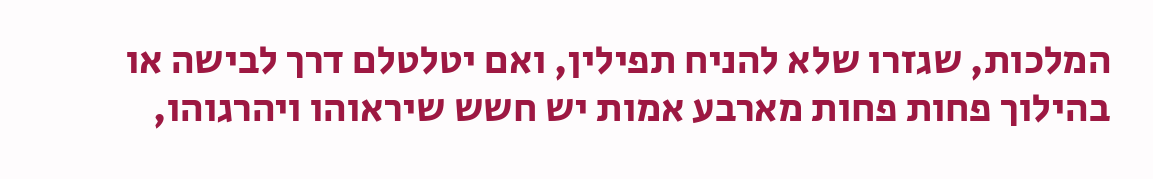המלכות, שגזרו שלא להניח תפילין, ואם יטלטלם דרך לבישה או בהילוך פחות פחות מארבע אמות יש חשש שיראוהו ויהרגוהו,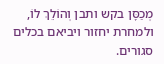מְכַסָּן בקש ותבן וְהוֹלֵךְ לוֹ, ולמחרת יחזור ויביאם בכלים סגורים.